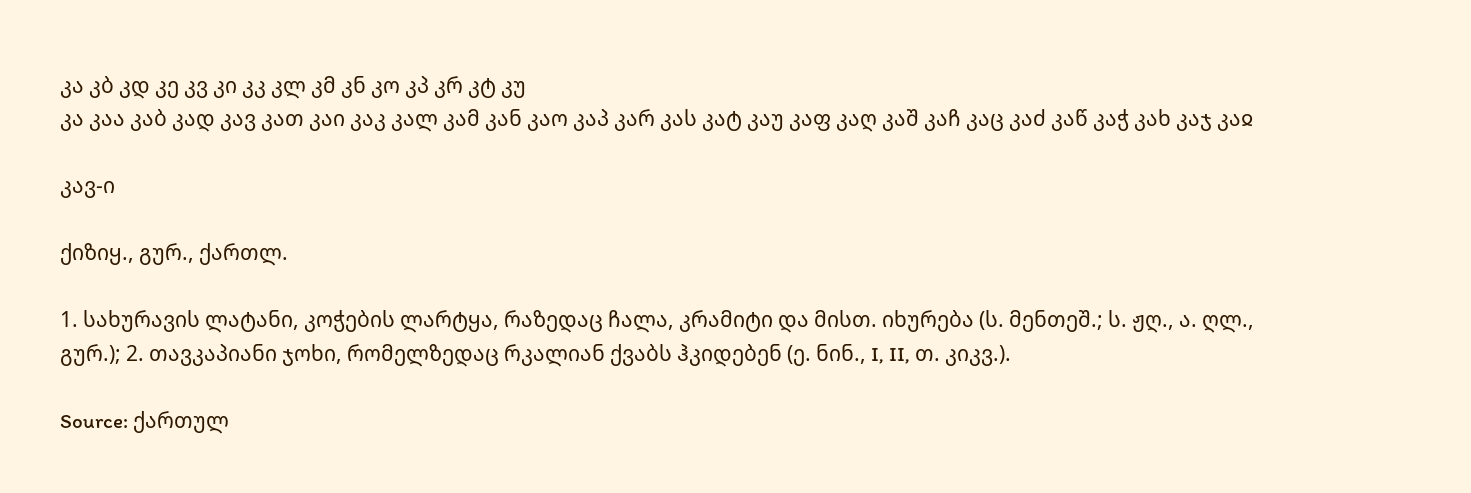კა კბ კდ კე კვ კი კკ კლ კმ კნ კო კპ კრ კტ კუ
კა კაა კაბ კად კავ კათ კაი კაკ კალ კამ კან კაო კაპ კარ კას კატ კაუ კაფ კაღ კაშ კაჩ კაც კაძ კაწ კაჭ კახ კაჯ კაჲ

კავ-ი

ქიზიყ., გურ., ქართლ.

1. სახურავის ლატანი, კოჭების ლარტყა, რაზედაც ჩალა, კრამიტი და მისთ. იხურება (ს. მენთეშ.; ს. ჟღ., ა. ღლ., გურ.); 2. თავკაპიანი ჯოხი, რომელზედაც რკალიან ქვაბს ჰკიდებენ (ე. ნინ., I, II, თ. კიკვ.).

Source: ქართულ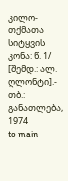კილო-თქმათა სიტყვის კონა: წ. 1/ [შემდ.: ალ. ღლონტი].- თბ.: განათლება, 1974
to main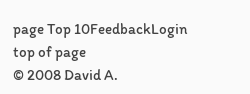page Top 10FeedbackLogin top of page
© 2008 David A.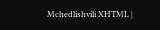Mchedlishvili XHTML |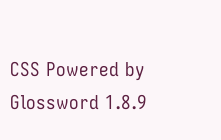CSS Powered by Glossword 1.8.9